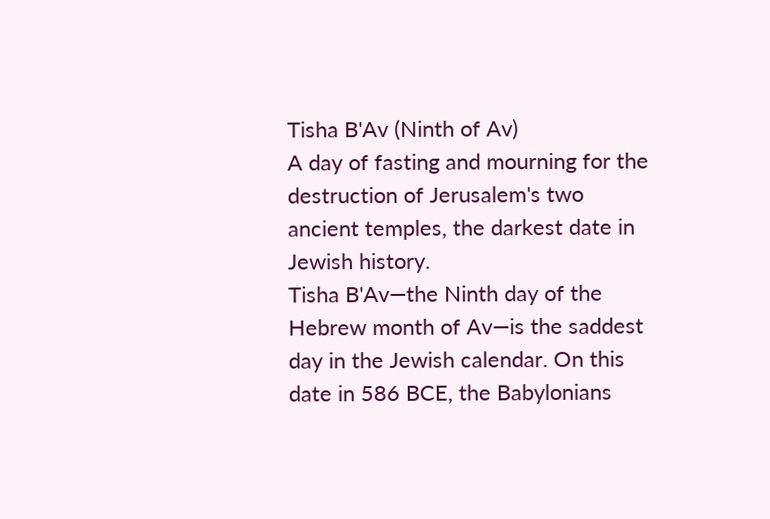Tisha B'Av (Ninth of Av)
A day of fasting and mourning for the destruction of Jerusalem's two ancient temples, the darkest date in Jewish history.
Tisha B'Av—the Ninth day of the Hebrew month of Av—is the saddest day in the Jewish calendar. On this date in 586 BCE, the Babylonians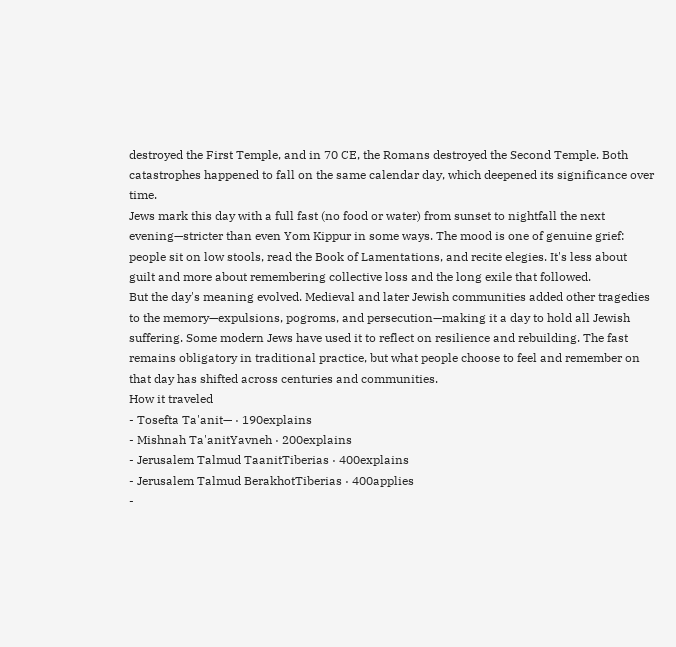destroyed the First Temple, and in 70 CE, the Romans destroyed the Second Temple. Both catastrophes happened to fall on the same calendar day, which deepened its significance over time.
Jews mark this day with a full fast (no food or water) from sunset to nightfall the next evening—stricter than even Yom Kippur in some ways. The mood is one of genuine grief: people sit on low stools, read the Book of Lamentations, and recite elegies. It's less about guilt and more about remembering collective loss and the long exile that followed.
But the day's meaning evolved. Medieval and later Jewish communities added other tragedies to the memory—expulsions, pogroms, and persecution—making it a day to hold all Jewish suffering. Some modern Jews have used it to reflect on resilience and rebuilding. The fast remains obligatory in traditional practice, but what people choose to feel and remember on that day has shifted across centuries and communities.
How it traveled
- Tosefta Ta'anit— · 190explains
- Mishnah Ta'anitYavneh · 200explains
- Jerusalem Talmud TaanitTiberias · 400explains
- Jerusalem Talmud BerakhotTiberias · 400applies
-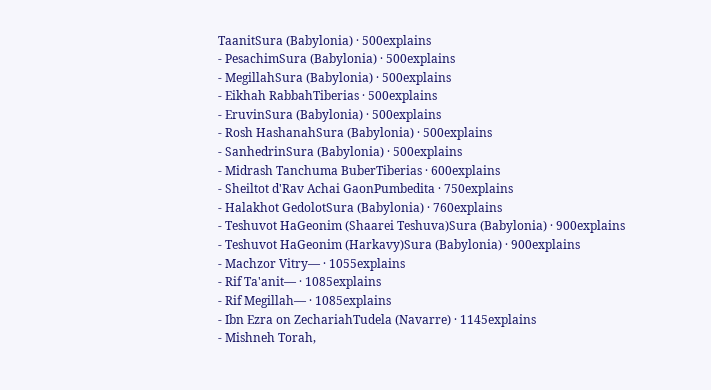TaanitSura (Babylonia) · 500explains
- PesachimSura (Babylonia) · 500explains
- MegillahSura (Babylonia) · 500explains
- Eikhah RabbahTiberias · 500explains
- EruvinSura (Babylonia) · 500explains
- Rosh HashanahSura (Babylonia) · 500explains
- SanhedrinSura (Babylonia) · 500explains
- Midrash Tanchuma BuberTiberias · 600explains
- Sheiltot d'Rav Achai GaonPumbedita · 750explains
- Halakhot GedolotSura (Babylonia) · 760explains
- Teshuvot HaGeonim (Shaarei Teshuva)Sura (Babylonia) · 900explains
- Teshuvot HaGeonim (Harkavy)Sura (Babylonia) · 900explains
- Machzor Vitry— · 1055explains
- Rif Ta'anit— · 1085explains
- Rif Megillah— · 1085explains
- Ibn Ezra on ZechariahTudela (Navarre) · 1145explains
- Mishneh Torah,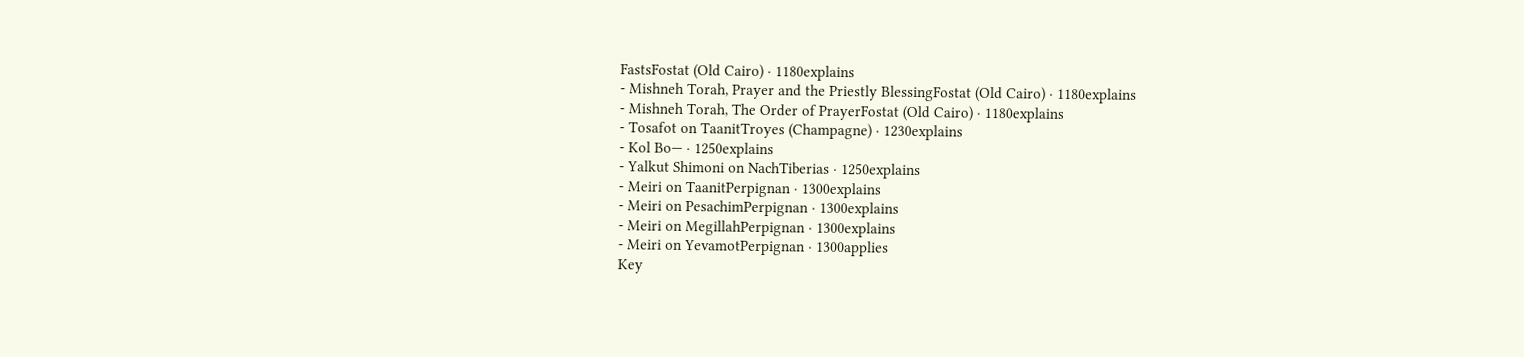FastsFostat (Old Cairo) · 1180explains
- Mishneh Torah, Prayer and the Priestly BlessingFostat (Old Cairo) · 1180explains
- Mishneh Torah, The Order of PrayerFostat (Old Cairo) · 1180explains
- Tosafot on TaanitTroyes (Champagne) · 1230explains
- Kol Bo— · 1250explains
- Yalkut Shimoni on NachTiberias · 1250explains
- Meiri on TaanitPerpignan · 1300explains
- Meiri on PesachimPerpignan · 1300explains
- Meiri on MegillahPerpignan · 1300explains
- Meiri on YevamotPerpignan · 1300applies
Key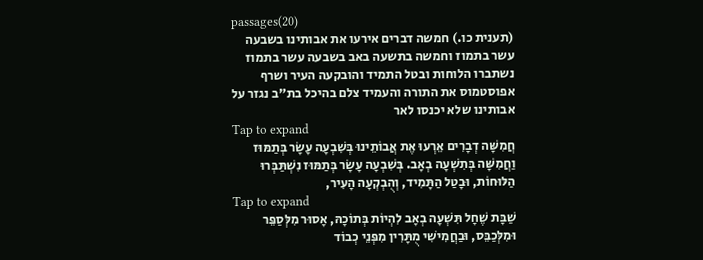passages(20)
(תענית כו.) חמשה דברים אירעו את אבותינו בשבעה עשר בתמוז וחמשה בתשעה באב בשבעה עשר בתמוז נשתברו הלוחות ובטל התמיד והובקעה העיר ושרף אפוסטמוס את התורה והעמיד צלם בהיכל בת"ב נגזר על אבותינו שלא יכנסו לאר
Tap to expand
חֲמִשָּׁה דְבָרִים אֵרְעוּ אֶת אֲבוֹתֵינוּ בְּשִׁבְעָה עָשָׂר בְּתַמּוּז וַחֲמִשָּׁה בְּתִשְׁעָה בְאָב. בְּשִׁבְעָה עָשָׂר בְּתַמּוּז נִשְׁתַּבְּרוּ הַלּוּחוֹת, וּבָטַל הַתָּמִיד, וְהֻבְקְעָה הָעִיר,
Tap to expand
שַׁבָּת שֶׁחָל תִּשְׁעָה בְאָב לִהְיוֹת בְּתוֹכָהּ, אָסוּר מִלְּסַפֵּר וּמִלְּכַבֵּס, וּבַחֲמִישִׁי מֻתָּרִין מִפְּנֵי כְבוֹד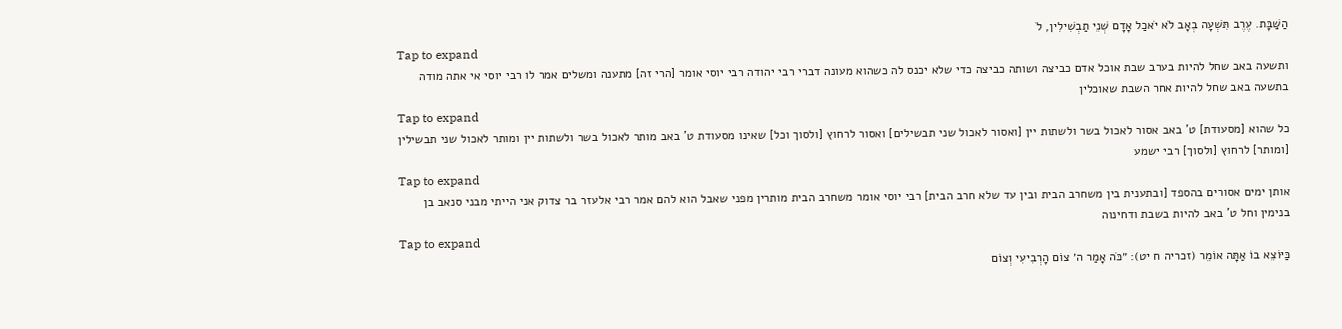הַשַּׁבָּת. עֶרֶב תִּשְׁעָה בְאָב לֹא יֹאכַל אָדָם שְׁנֵי תַבְשִׁילִין, לֹ
Tap to expand
ותשעה באב שחל להיות בערב שבת אוכל אדם כביצה ושותה כביצה כדי שלא יכנס לה כשהוא מעונה דברי רבי יהודה רבי יוסי אומר [הרי זה] מתענה ומשלים אמר לו רבי יוסי אי אתה מודה בתשעה באב שחל להיות אחר השבת שאוכלין
Tap to expand
כל שהוא [מסעודת] ט' באב אסור לאכול בשר ולשתות יין [ואסור לאכול שני תבשילים] ואסור לרחוץ [ולסוך וכל] שאינו מסעודת ט' באב מותר לאכול בשר ולשתות יין ומותר לאכול שני תבשילין [ומותר] לרחוץ [ולסוך] רבי ישמע
Tap to expand
אותן ימים אסורים בהספד [ובתענית בין משחרב הבית ובין עד שלא חרב הבית] רבי יוסי אומר משחרב הבית מותרין מפני שאבל הוא להם אמר רבי אלעזר בר צדוק אני הייתי מבני סנאב בן בנימין וחל ט' באב להיות בשבת ודחינוה
Tap to expand
כַּיּוֹצֵא בוֹ אַתָּה אוֹמֵר (זכריה ח יט): ״כֹּה אָמַר ה׳ צוֹם הָרְבִיעִי וְצוֹם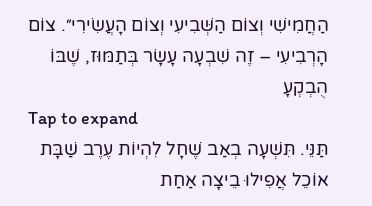הַחֲמִישִׁי וְצוֹם הַשְּׁבִיעִי וְצוֹם הָעֲשִׂירִי״. צוֹם הָרְבִיעִי – זֶה שִׁבְעָה עָשָׂר בְּתַמּוּז, שֶׁבּוֹ הֻבְקְעָ
Tap to expand
תַּנֵּי. תִּשְׁעָה בְאַב שֶׁחָל לִהְיוֹת עֶרֶב שַׁבָּת אוֹכֵל אֲפִילוּ בֵיצָה אַחַת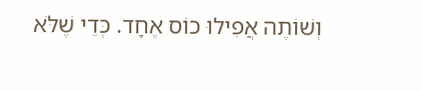וְשׁוֹתֶה אֲפִילוּ כוֹס אֶחָד. כְּדֵי שֶׁלֹּא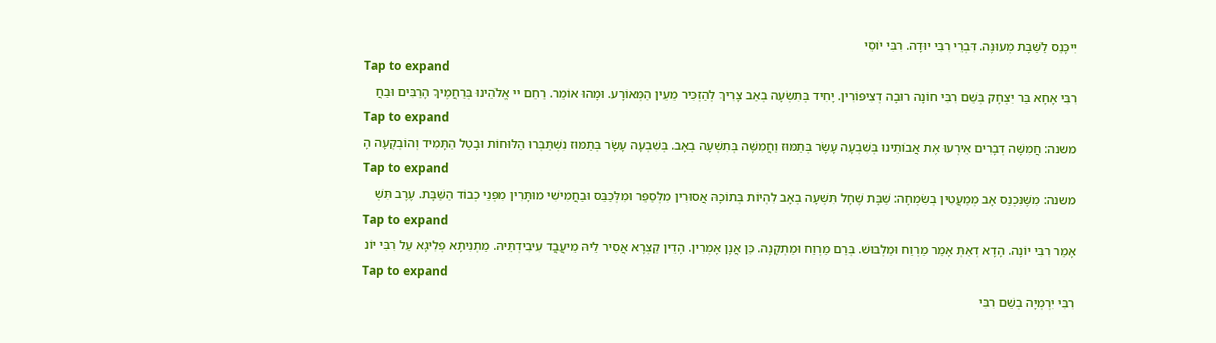יִיכָּנֵס לַשַּׁבָּת מְעוּנֶּה. דִּבְרֵי רִבִּי יוּדָה. רִבִּי יוֹסֵי
Tap to expand
רִבִּי אָחָא בַּר יִצְחָק בְּשֵׁם רִבִּי חוֹנָה רוּבָה דְצִיפּוֹרִין. יָחִיד בְּתִשְׂעָה בְאַב צָרִיךְ לְהַזְכִּיר מֵעֵין הַמְּאוֹרָע. וּמָהוּ אוֹמֵר. רַחֵם יי אֱלֹהֵינוּ בְּרַחֲמֶיךָ הָרַבִּים וּבַחֲ
Tap to expand
משנה: חֲמִשָּׁה דְבָרִים אֵירְעוּ אֶת אֲבוֹתֵינוּ בְּשִׁבְעָה עָשָׂר בְּתַמּוּז וַחֲמִשָּׁה בְּתִשְׁעָה בְאָב. בְּשִׁבְעָה עָשָׂר בְּתַמּוּז נִשְׁתַּבְּרוּ הַלּוּחוֹת וּבָטַל הַתָּמִיד וְהוֹבְקְעָה הָ
Tap to expand
משנה: מִשֶּׁנִּכְנַס אָב מְמַעֲטִין בְשִׂמְחָה: שַׁבָּת שֶׁחָל תִּשְׁעָה בְאָב לִהְיוֹת בְּתוֹכָהּ אֲסוּרִין מִלְּסַפֵּר וּמִלְּכַבֵּס וּבַחֲמִישִׁי מוּתָּרִין מִפְּנֵי כְבוֹד הַשַּׁבָּת. עֶרֶב תִּשְׁ
Tap to expand
אָמַר רִבִּי יוֹנָה. הָדָא דְאַתְּ אָמַר מַרְוַח וּמַלְבּוּשׁ. בְּרַם מַרְוַח וּמַתְקָנָה. כֵּן אֲנָן אָמְרִין. הָדֵין קַצְרָא אֲסִיר לֵיהּ מֵיעֲבֲד עִיבִידְתֵּיהּ. מַתְנִיתָא פְלִיגָא עַל רִבִּי יוֹנ
Tap to expand
רִבִּי יִרְמְיָה בְשֵׁם רִבִּי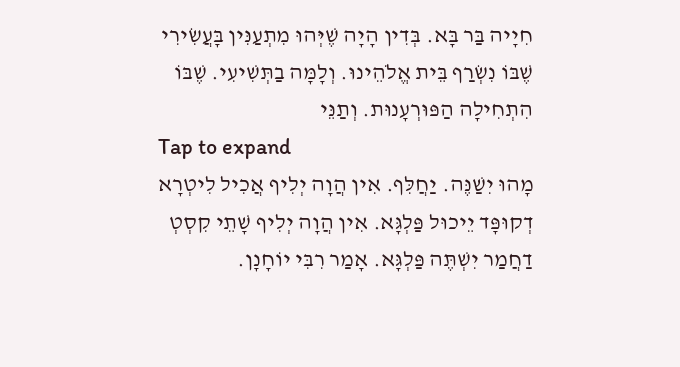חִיָיה בַּר בָּא. בְּדִין הָיָה שֶׁיְּהוּ מִתְעַנִּין בָּעֲשִׂירִי שֶׁבּוֹ נִשְׂרַף בֵּית אֱלֹהֵינוּ. וְלָמָּה בַתְּשִׁיעִי. שֶׁבּוֹ הִתְחִילָה הַפּוּרְעָנוּת. וְתַנֵּי
Tap to expand
מָהוּ יִשַׁנֶּה. יַחֲלִּף. אִין הֲוָה יְלִיף אֲכִיל לִיטְרָא דְקוּפָּד יֵיכוּל פַּלְגָּא. אִין הֲוָה יְלִיף שָׁתֵי קִסְטְ דַחֲמַר יִשְׁתֶּה פַּלְגָּא. אָמַר רִבִּי יוֹחָנָן.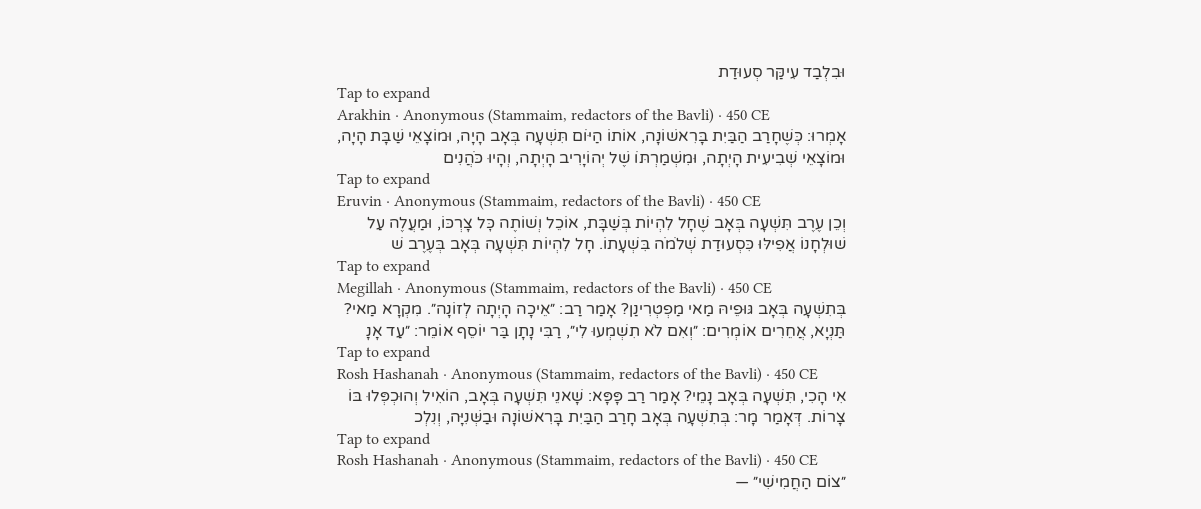וּבִלְבַד עִיקַּר סְעוּדַת
Tap to expand
Arakhin · Anonymous (Stammaim, redactors of the Bavli) · 450 CE
אָמְרוּ: כְּשֶׁחָרַב הַבַּיִת בָּרִאשׁוֹנָה, אוֹתוֹ הַיּוֹם תִּשְׁעָה בְּאָב הָיָה, וּמוֹצָאֵי שַׁבָּת הָיָה, וּמוֹצָאֵי שְׁבִיעִית הָיְתָה, וּמִשְׁמַרְתּוֹ שֶׁל יְהוֹיָרִיב הָיְתָה, וְהָיוּ כֹּהֲנִים
Tap to expand
Eruvin · Anonymous (Stammaim, redactors of the Bavli) · 450 CE
וְכֵן עֶרֶב תִּשְׁעָה בְּאָב שֶׁחָל לִהְיוֹת בְּשַׁבָּת, אוֹכֵל וְשׁוֹתֶה כׇּל צָרְכּוֹ, וּמַעֲלֶה עַל שׁוּלְחָנוֹ אֲפִילּוּ כִּסְעוּדַת שְׁלֹמֹה בִּשְׁעָתוֹ. חָל לִהְיוֹת תִּשְׁעָה בְּאָב בְּעֶרֶב שׁ
Tap to expand
Megillah · Anonymous (Stammaim, redactors of the Bavli) · 450 CE
בְּתִשְׁעָה בְּאָב גּוּפֵיהּ מַאי מַפְטְרִינַן? אָמַר רַב: ״אֵיכָה הָיְתָה לְזוֹנָה״. מִקְרָא מַאי? תַּנְיָא, אֲחֵרִים אוֹמְרִים: ״וְאִם לֹא תִשְׁמְעוּ לִי״, רַבִּי נָתָן בַּר יוֹסֵף אוֹמֵר: ״עַד אָנָ
Tap to expand
Rosh Hashanah · Anonymous (Stammaim, redactors of the Bavli) · 450 CE
אִי הָכִי, תִּשְׁעָה בְּאָב נָמֵי? אָמַר רַב פָּפָּא: שָׁאנֵי תִּשְׁעָה בְּאָב, הוֹאִיל וְהוּכְפְּלוּ בּוֹ צָרוֹת. דְּאָמַר מָר: בְּתִשְׁעָה בְּאָב חָרַב הַבַּיִת בָּרִאשׁוֹנָה וּבַשְּׁנִיָּה, וְנִלְכ
Tap to expand
Rosh Hashanah · Anonymous (Stammaim, redactors of the Bavli) · 450 CE
״צוֹם הַחֲמִישִׁי״ —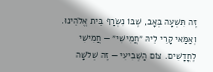זֶה תִּשְׁעָה בְּאָב, שֶׁבּוֹ נִשְׂרַף בֵּית אֱלֹהֵינוּ. וְאַמַּאי קָרֵי לֵיהּ ״חֲמִישִׁי״ — חֲמִישִׁי לֶחֳדָשִׁים. צוֹם הַשְּׁבִיעִי — זֶה שְׁלֹשָׁה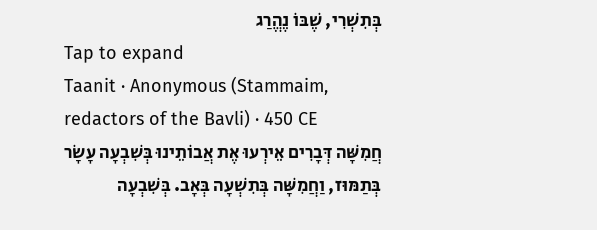בְּתִשְׁרִי, שֶׁבּוֹ נֶהֱרַג
Tap to expand
Taanit · Anonymous (Stammaim, redactors of the Bavli) · 450 CE
חֲמִשָּׁה דְּבָרִים אֵירְעוּ אֶת אֲבוֹתֵינוּ בְּשִׁבְעָה עָשָׂר בְּתַמּוּז, וַחֲמִשָּׁה בְּתִשְׁעָה בְּאָב. בְּשִׁבְעָה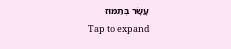עָשָׂר בְּתַמּוּז
Tap to expand